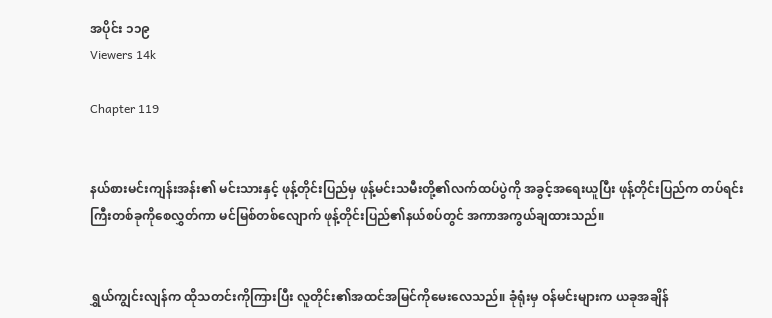အပိုင်း ၁၁၉
Viewers 14k

Chapter 119


နယ်စားမင်းကျန်းအန်း၏ မင်းသားနှင့် ဖုန့်တိုင်းပြည်မှ ဖုန့်မင်းသမီးတို့၏လက်ထပ်ပွဲကို အခွင့်အရေးယူပြီး ဖုန့်တိုင်းပြည်က တပ်ရင်းကြီးတစ်ခုကိုစေလွှတ်ကာ မင်မြစ်တစ်လျောက် ဖုန့်တိုင်းပြည်၏နယ်စပ်တွင် အကာအကွယ်ချထားသည်။


ရွှယ်ကျွင်းလျန်က ထိုသတင်းကိုကြားပြီး လူတိုင်း၏အထင်အမြင်ကိုမေးလေသည်။ ခုံရုံးမှ ဝန်မင်းများက ယခုအချိန်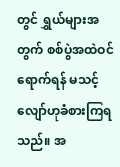တွင် ရွှယ်များအတွက် စစ်ပွဲအထဲဝင်ရောက်ရန် မသင့်လျော်ဟုခံစားကြရသည်။ အ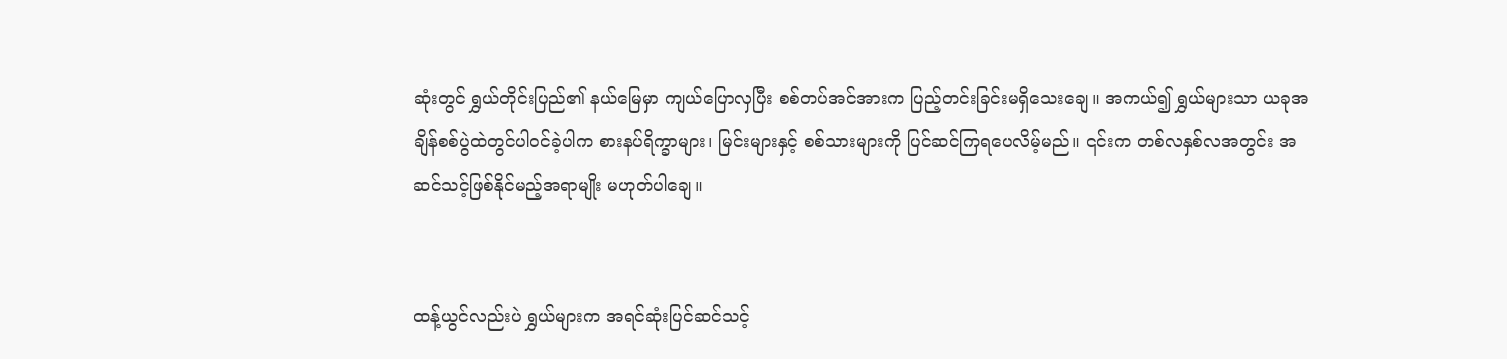ဆုံးတွင် ရွှယ်တိုင်းပြည်၏ နယ်မြေမှာ ကျယ်ပြောလှပြီး စစ်တပ်အင်အားက ပြည့်တင်းခြင်းမရှိသေးချေ။ အကယ်၍ ရွှယ်များသာ ယခုအချိန်စစ်ပွဲထဲတွင်ပါဝင်ခဲ့ပါက စားနပ်ရိက္ခာများ၊ မြင်းများနှင့် စစ်သားများကို ပြင်ဆင်ကြရပေလိမ့်မည်။ ၎င်းက တစ်လနှစ်လအတွင်း အဆင်သင့်ဖြစ်နိုင်မည့်အရာမျိုး မဟုတ်ပါချေ။


ထန့်ယွင်လည်းပဲ ရွှယ်များက အရင်ဆုံးပြင်ဆင်သင့်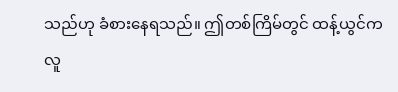သည်ဟု ခံစားနေရသည်။ ဤတစ်ကြိမ်တွင် ထန့်ယွင်က လူ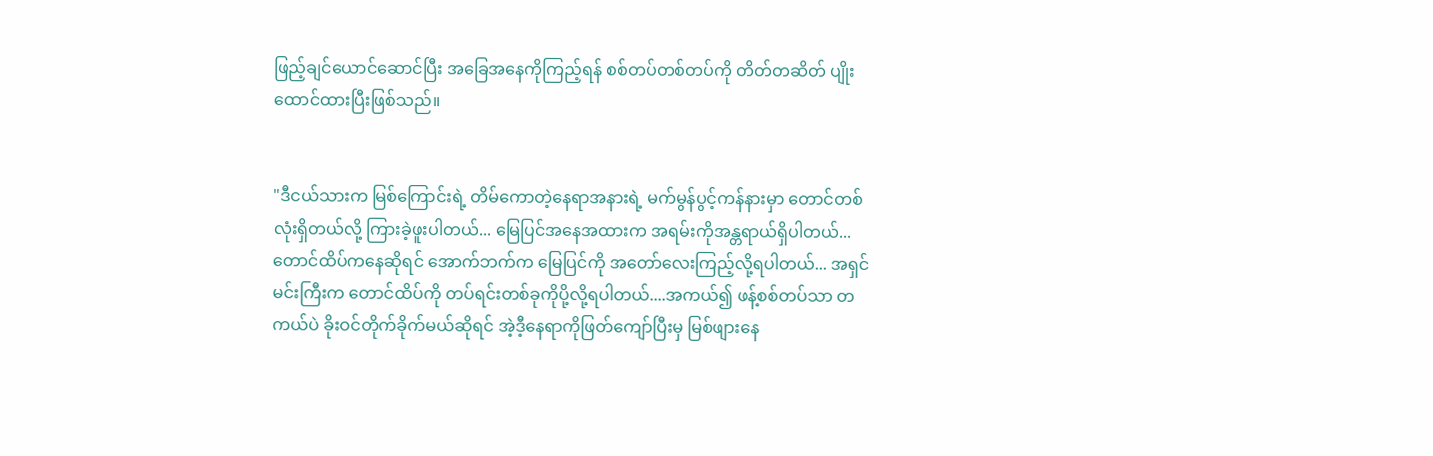ဖြည့်ချင်ယောင်ဆောင်ပြီး အခြေအနေကိုကြည့်ရန် စစ်တပ်တစ်တပ်ကို တိတ်တဆိတ် ပျိုးထောင်ထားပြီးဖြစ်သည်။


"ဒီငယ်သားက မြစ်ကြောင်းရဲ့ တိမ်ကောတဲ့နေရာအနားရဲ့ မက်မွန်ပွင့်ကန်နားမှာ တောင်တစ်လုံးရှိတယ်လို့ ကြားခဲ့ဖူးပါတယ်... မြေပြင်အနေအထားက အရမ်းကိုအန္တရာယ်ရှိပါတယ်... တောင်ထိပ်ကနေဆိုရင် အောက်ဘက်က မြေပြင်ကို အတော်လေးကြည့်လို့ရပါတယ်... အရှင်မင်းကြီးက တောင်ထိပ်ကို တပ်ရင်းတစ်ခုကိုပို့လို့ရပါတယ်....အကယ်၍ ဖန့်စစ်တပ်သာ တကယ်ပဲ ခိုးဝင်တိုက်ခိုက်မယ်ဆိုရင် အဲ့ဒီ့နေရာကိုဖြတ်ကျော်ပြီးမှ မြစ်ဖျားနေ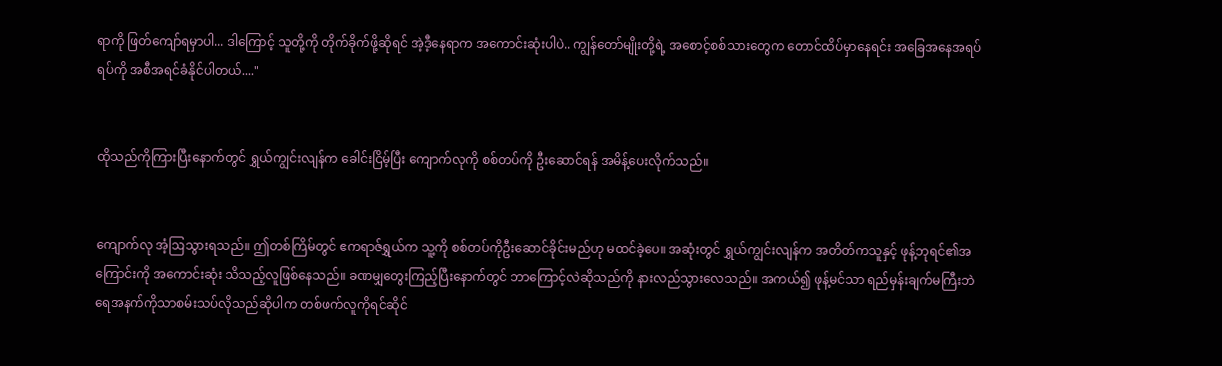ရာကို ဖြတ်ကျော်ရမှာပါ... ဒါကြောင့် သူတို့ကို တိုက်ခိုက်ဖို့ဆိုရင် အဲ့ဒီ့နေရာက အကောင်းဆုံးပါပဲ.. ကျွန်တော်မျိုးတို့ရဲ့ အစောင့်စစ်သားတွေက တောင်ထိပ်မှာနေရင်း အခြေအနေအရပ်ရပ်ကို အစီအရင်ခံနိုင်ပါတယ်...."


ထိုသည်ကိုကြားပြီးနောက်တွင် ရွှယ်ကျွင်းလျန်က ခေါင်းငြိမ့်ပြီး ကျောက်လုကို စစ်တပ်ကို ဦးဆောင်ရန် အမိန့်ပေးလိုက်သည်။


ကျောက်လု အံ့ဩသွားရသည်။ ဤတစ်ကြိမ်တွင် ဧကရာဇ်ရွှယ်က သူ့ကို စစ်တပ်ကိုဦးဆောင်ခိုင်းမည်ဟု မထင်ခဲ့ပေ။ အဆုံးတွင် ရွှယ်ကျွင်းလျန်က အတိတ်ကသူနှင့် ဖုန့်ဘုရင်၏အကြောင်းကို အကောင်းဆုံး သိသည့်လူဖြစ်နေသည်။ ခဏမျှတွေးကြည့်ပြီးနောက်တွင် ဘာကြောင့်လဲဆိုသည်ကို နားလည်သွားလေသည်။ အကယ်၍ ဖုန့်မင်သာ ရည်မှန်းချက်မကြီးဘဲ ရေအနက်ကိုသာစမ်းသပ်လိုသည်ဆိုပါက တစ်ဖက်လူကိုရင်ဆိုင်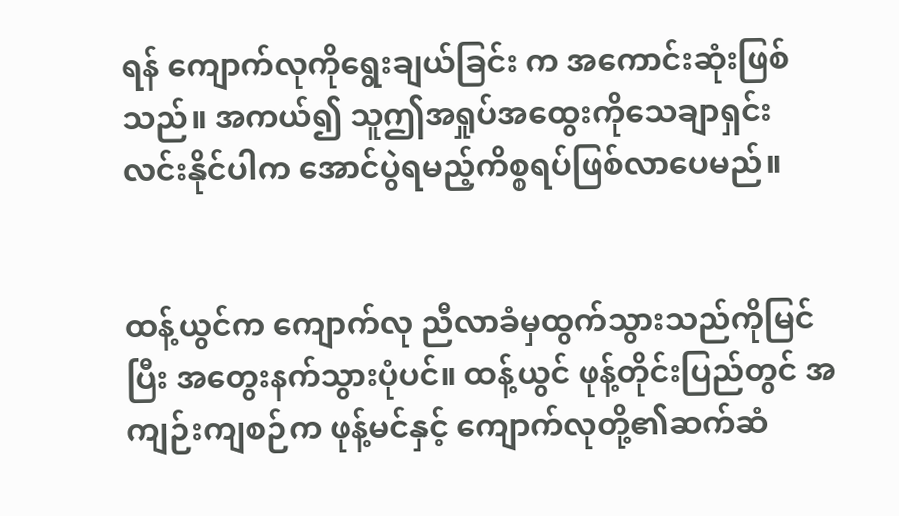ရန် ကျောက်လုကိုရွေးချယ်ခြင်း က အကောင်းဆုံးဖြစ်သည်။ အကယ်၍ သူဤအရှုပ်အထွေးကိုသေချာရှင်းလင်းနိုင်ပါက အောင်ပွဲရမည့်ကိစ္စရပ်ဖြစ်လာပေမည်။


ထန့်ယွင်က ကျောက်လု ညီလာခံမှထွက်သွားသည်ကိုမြင်ပြီး အတွေးနက်သွားပုံပင်။ ထန့်ယွင် ဖုန့်တိုင်းပြည်တွင် အကျဉ်းကျစဉ်က ဖုန့်မင်နှင့် ကျောက်လုတို့၏ဆက်ဆံ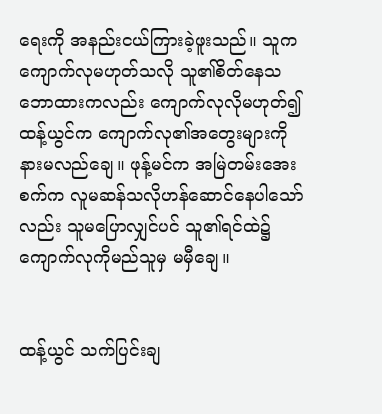ရေးကို အနည်းငယ်ကြားခဲ့ဖူးသည်။ သူက ကျောက်လုမဟုတ်သလို သူ၏စိတ်နေသဘောထားကလည်း ကျောက်လုလိုမဟုတ်၍ ထန့်ယွင်က ကျောက်လု၏အတွေးများကို နားမလည်ချေ။ ဖုန့်မင်က အမြဲတမ်းအေးစက်က လူမဆန်သလိုဟန်ဆောင်နေပါသော်လည်း သူမပြောလျှင်ပင် သူ၏ရင်ထဲ၌ ကျောက်လုကိုမည်သူမှ မမှီချေ။


ထန့်ယွင် သက်ပြင်းချ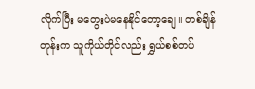လိုက်ပြီး မတွေးပဲမနေနိုင်တော့ချေ။ တစ်ချိန်တုန်းက သူကိုယ်တိုင်လည်း ရွှယ်စစ်တပ်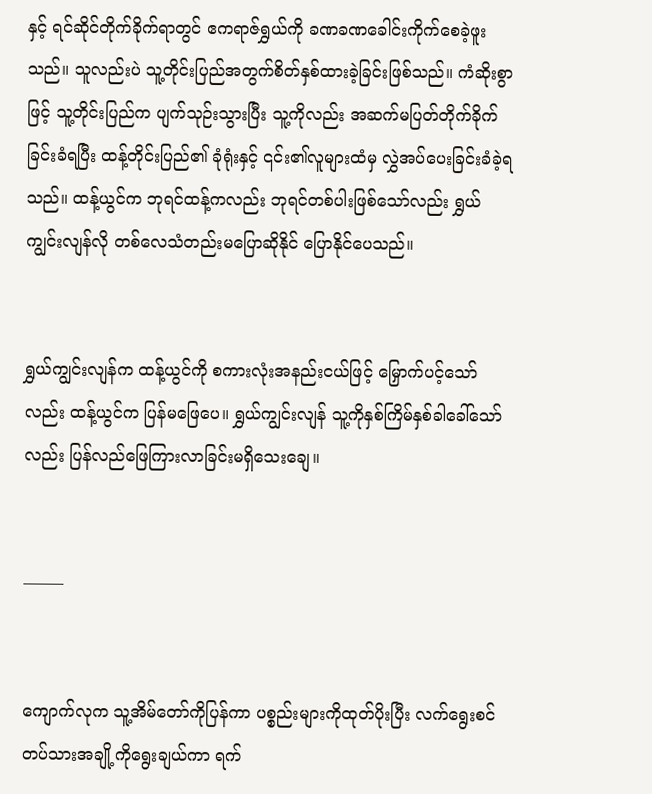နှင့် ရင်ဆိုင်တိုက်ခိုက်ရာတွင် ဧကရာဇ်ရွှယ်ကို ခဏခဏခေါင်းကိုက်စေခဲ့ဖူးသည်။ သူလည်းပဲ သူ့တိုင်းပြည်အတွက်စိတ်နှစ်ထားခဲ့ခြင်းဖြစ်သည်။ ကံဆိုးစွာဖြင့် သူ့တိုင်းပြည်က ပျက်သုဉ်းသွားပြီး သူ့ကိုလည်း အဆက်မပြတ်တိုက်ခိုက်ခြင်းခံရပြီး ထန့်တိုင်းပြည်၏ ခုံရုံးနှင့် ၎င်း၏လူများထံမှ လွှဲအပ်ပေးခြင်းခံခဲ့ရသည်။ ထန့်ယွင်က ဘုရင်ထန့်ကလည်း ဘုရင်တစ်ပါးဖြစ်သော်လည်း ရွှယ်ကျွင်းလျန်လို တစ်လေသံတည်းမပြောဆိုနိုင် ပြောနိုင်ပေသည်။


ရွှယ်ကျွင်းလျန်က ထန့်ယွင်ကို စကားလုံးအနည်းငယ်ဖြင့် မြှောက်ပင့်သော်လည်း ထန့်ယွင်က ပြန်မဖြေပေ။ ရွှယ်ကျွင်းလျန် သူ့ကိုနှစ်ကြိမ်နှစ်ခါခေါ်သော်လည်း ပြန်လည်ဖြေကြားလာခြင်းမရှိသေးချေ။


——–


ကျောက်လုက သူ့အိမ်တော်ကိုပြန်ကာ ပစ္စည်းများကိုထုတ်ပိုးပြီး လက်ရွေးစင်တပ်သားအချို့ကိုရွေးချယ်ကာ ရက်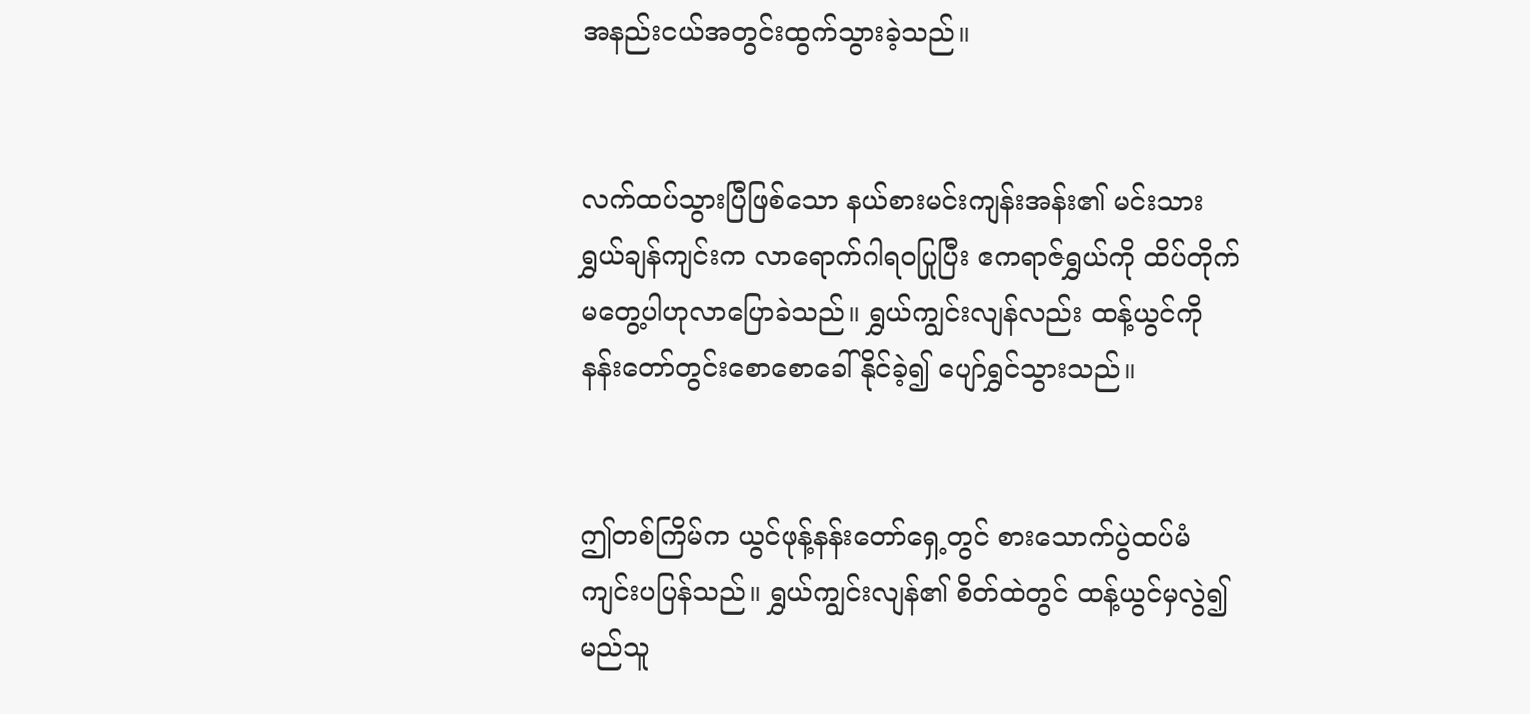အနည်းငယ်အတွင်းထွက်သွားခဲ့သည်။


လက်ထပ်သွားပြီဖြစ်သော နယ်စားမင်းကျန်းအန်း၏ မင်းသား ရွှယ်ချန်ကျင်းက လာရောက်ဂါရဝပြုပြီး ဧကရာဇ်ရွှယ်ကို ထိပ်တိုက်မတွေ့ပါဟုလာပြောခဲသည်။ ရွှယ်ကျွင်းလျန်လည်း ထန့်ယွင်ကို နန်းတော်တွင်းစော‌စောခေါ်နိုင်ခဲ့၍ ပျော်ရွှင်သွားသည်။


ဤတစ်ကြိမ်က ယွင်ဖုန့်နန်းတော်ရှေ့တွင် စားသောက်ပွဲထပ်မံ ကျင်းပပြန်သည်။ ရွှယ်ကျွင်းလျန်၏ စိတ်ထဲတွင် ထန့်ယွင်မှလွဲ၍ မည်သူ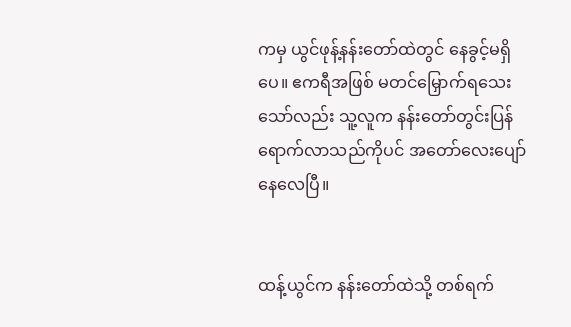ကမှ ယွင်ဖုန့်နန်းတော်ထဲတွင် နေခွင့်မရှိပေ။ ဧကရီအဖြစ် မတင်မြှောက်ရသေးသော်လည်း သူ့လူက နန်းတော်တွင်းပြန်ရောက်လာသည်ကိုပင် အတော်လေးပျော်နေလေပြီ။


ထန့်ယွင်က နန်းတော်ထဲသို့ တစ်ရက်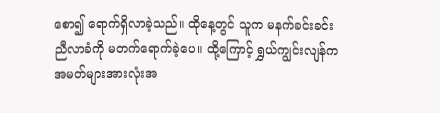စော၍ ရောက်ရှိလာခဲ့သည်။ ထိုနေ့တွင် သူက မနက်ခင်းခင်းညီလာခံကို မတက်ရောက်ခဲ့ပေ။ ထို့ကြောင့် ရွှယ်ကျွင်းလျန်က အမတ်များအားလုံးအ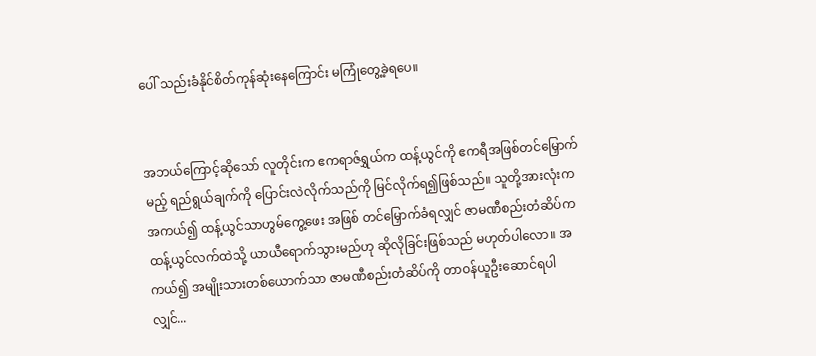ပေါ် သည်းခံနိုင်စိတ်ကုန်ဆုံးနေကြောင်း မကြုံတွေ့ခဲ့ရပေ။


အဘယ်ကြောင့်ဆိုသော် လူတိုင်းက ဧကရာဇ်ရွှယ်က ထန့်ယွင်ကို ဧကရီအဖြစ်တင်မြှောက်မည့် ရည်ရွယ်ချက်ကို ပြောင်းလဲလိုက်သည်ကို မြင်လိုက်ရ၍ဖြစ်သည်။ သူတို့အားလုံးက အကယ်၍ ထန့်ယွင်သာဟွမ်ကွေ့ဖေး အဖြစ် တင်မြှောက်ခံရလျှင် ဇာမဏီစည်းတံဆိပ်က ထန့်ယွင်လက်ထဲသို့ ယာယီရောက်သွားမည်ဟု ဆိုလိုခြင်းဖြစ်သည် မဟုတ်ပါလော။ အကယ်၍ အမျိုးသားတစ်ယောက်သာ ဇာမဏီစည်းတံဆိပ်ကို တာဝန်ယူဦးဆောင်ရပါလျှင်...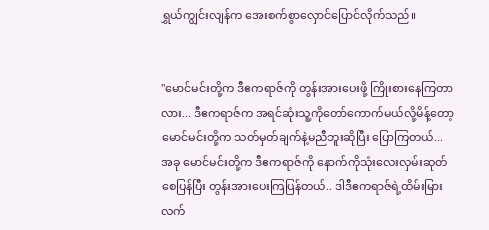ရွှယ်ကျွင်းလျန်က အေးစက်စွာလှောင်ပြောင်လိုက်သည်။


"မောင်မင်းတို့က ဒီဧကရာဇ်ကို တွန်းအားပေးဖို့ ကြိုးစားနေကြတာလား... ဒီဧကရာဇ်က အရင်ဆုံးသူ့ကိုတော်ကောက်မယ်လို့မိန့်တော့ မောင်မင်းတို့က သတ်မှတ်ချက်နဲ့မညီဘူးဆိုပြီး ပြောကြတယ်... အခု မောင်မင်းတို့က ဒီဧကရာဇ်ကို နောက်ကိုသုံးလေးလှမ်းဆုတ်စေပြန်ပြီး တွန်းအားပေးကြပြန်တယ်.. ဒါဒီဧကရာဇ်ရဲ့ထိမ်းမြားလက်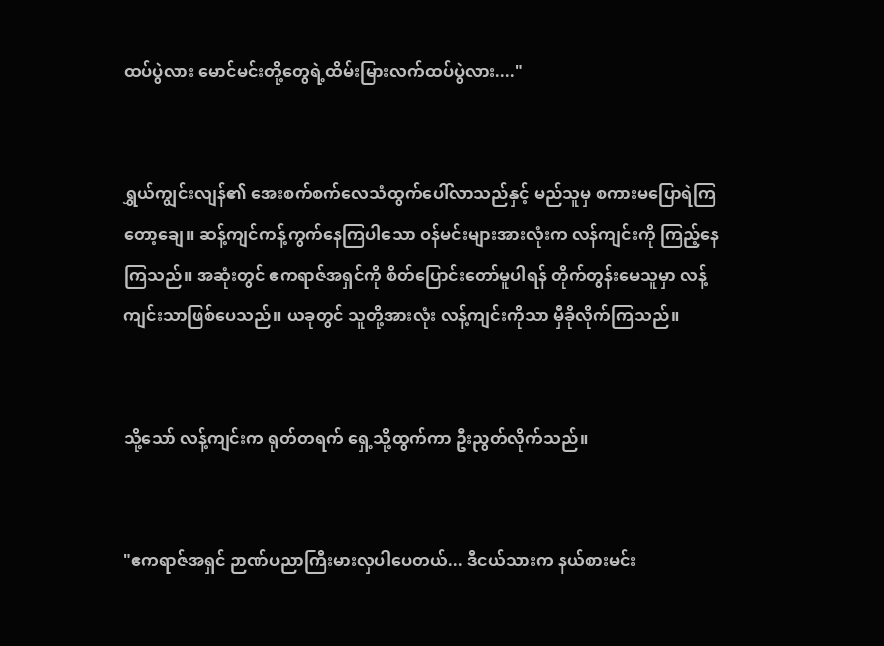ထပ်ပွဲလား မောင်မင်းတို့တွေရဲ့ထိမ်းမြားလက်ထပ်ပွဲလား...."


ရွှယ်ကျွင်းလျန်၏ အေးစက်စက်လေသံထွက်ပေါ်လာသည်နှင့် မည်သူမှ စကားမပြောရဲကြတော့ချေ။ ဆန့်ကျင်ကန့်ကွက်နေကြပါသော ဝန်မင်းများအားလုံးက လန်ကျင်းကို ကြည့်နေကြသည်။ အဆုံးတွင် ဧကရာဇ်အရှင်ကို စိတ်ပြောင်းတော်မူပါရန် တိုက်တွန်းမေသူမှာ လန့်ကျင်းသာဖြစ်ပေသည်။ ယခုတွင် သူတို့အားလုံး လန့်ကျင်းကိုသာ မှီခိုလိုက်ကြသည်။


သို့သော် လန့်ကျင်းက ရုတ်တရက် ရှေ့သို့ထွက်ကာ ဦးညွတ်လိုက်သည်။


"ဧကရာဇ်အရှင် ဉာဏ်ပညာကြီးမားလှပါပေတယ်... ဒီငယ်သားက နယ်စားမင်း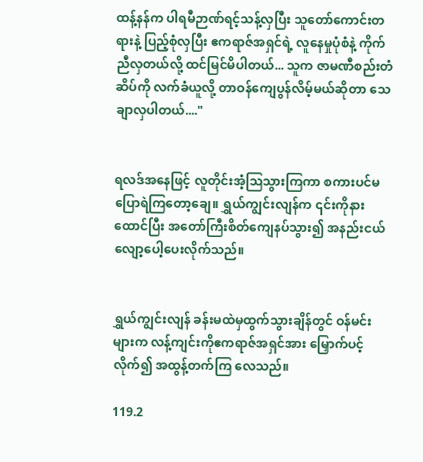ထန့်နန်က ပါရမီဉာဏ်ရင့်သန့်လှပြီး သူတော်ကောင်းတရားနဲ့ ပြည့်စုံလှပြီး ဧကရာဇ်အရှင်ရဲ့ လူနေမှုပုံစံနဲ့ ကိုက်ညီလှတယ်လို့ ထင်မြင်မိပါတယ်... သူက ဇာမဏီစည်းတံဆိပ်ကို လက်ခံယူလို့ တာဝန်ကျေပွန်လိမ့်မယ်ဆိုတာ သေချာလှပါတယ်...."


ရလဒ်အနေဖြင့် လူတိုင်းအံ့ဩသွားကြကာ စကားပင်မပြောရဲကြတော့ချေ။ ရွှယ်ကျွင်းလျန်က ၎င်းကိုနားထောင်ပြီး အတော်ကြီးစိတ်ကျေနပ်သွား၍ အနည်းငယ်လျော့ပေါ့ပေးလိုက်သည်။


ရွှယ်ကျွင်းလျန် ခန်းမထဲမှထွက်သွားချိန်တွင် ဝန်မင်းများက လန့်ကျင်းကိုဧကရာဇ်အရှင်အား မြှောက်ပင့်လိုက်၍ အထွန့်တက်ကြ လေသည်။

119.2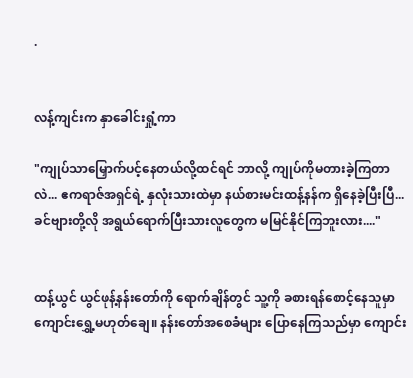.


လန့်ကျင်းက နှာခေါင်းရှုံ့ကာ

"ကျုပ်သာမြှောက်ပင့်နေတယ်လို့ထင်ရင် ဘာလို့ ကျုပ်ကိုမတားခဲ့ကြတာလဲ... ဧကရာဇ်အရှင်ရဲ့ နှလုံးသားထဲမှာ နယ်စားမင်းထန့်နန်က ရှိနေခဲ့ပြီးပြီ... ခင်ဗျားတို့လို အရွယ်ရောက်ပြီးသားလူတွေက မမြင်နိုင်ကြဘူးလား...."


ထန့်ယွင် ယွင်ဖုန့်နန်းတော်ကို ရောက်ချိန်တွင် သူ့ကို ခစားရန်စောင့်နေသူမှာ ကျောင်းရွှေ့မဟုတ်ချေ။ နန်းတော်အစေခံများ ပြောနေကြသည်မှာ ကျောင်း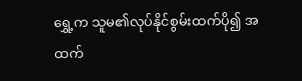ရွှေ့က သူမ၏လုပ်နိုင်စွမ်းထက်ပို၍ အထက်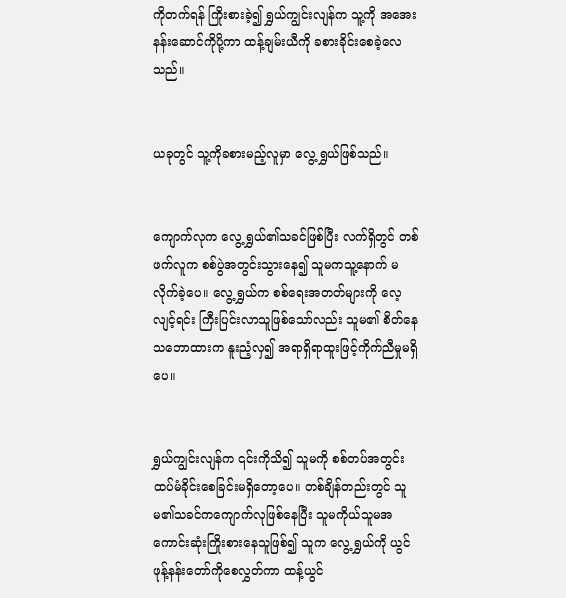ကိုတက်ရန် ကြိုးစားခဲ့၍ ရွှယ်ကျွင်းလျန်က သူ့ကို အအေးနန်းဆောင်ကိုပို့ကာ ထန့်ချမ်းယီကို ခစားခိုင်းစေခဲ့လေသည်။


ယခုတွင် သူ့ကိုခစားမည့်လူမှာ လွေ့ရွှယ်ဖြစ်သည်။


ကျောက်လုက လွေ့ရွှယ်၏သခင်ဖြစ်ပြီး လက်ရှိတွင် တစ်ဖက်လူက စစ်ပွဲအတွင်းသွားနေ၍ သူမကသူ့နောက် မလိုက်ခဲ့ပေ။ လွေ့ရွှယ်က စစ်ရေးအတတ်များကို လေ့လျင့်ရင်း ကြီးပြင်းလာသူဖြစ်သော်လည်း သူမ၏ စိတ်နေသဘောထားက နူးညံ့လှ၍ အရာရှိရာထူးဖြင့်ကိုက်ညီမှုမရှိပေ။


ရွှယ်ကျွင်းလျန်က ၎င်းကိုသိ၍ သူမကို စစ်တပ်အတွင်း ထပ်မံခိုင်းစေခြင်းမရှိတော့ပေ။ တစ်ချိန်တည်းတွင် သူမ၏သခင်ကကျောက်လုဖြစ်နေပြီး သူမကိုယ်သူမအကောင်းဆုံးကြိုးစားနေသူဖြစ်၍ သူက လွေ့ရွှယ်ကို ယွင်ဖုန့်နန်းတော်ကိုစေလွှတ်ကာ ထန့်ယွင်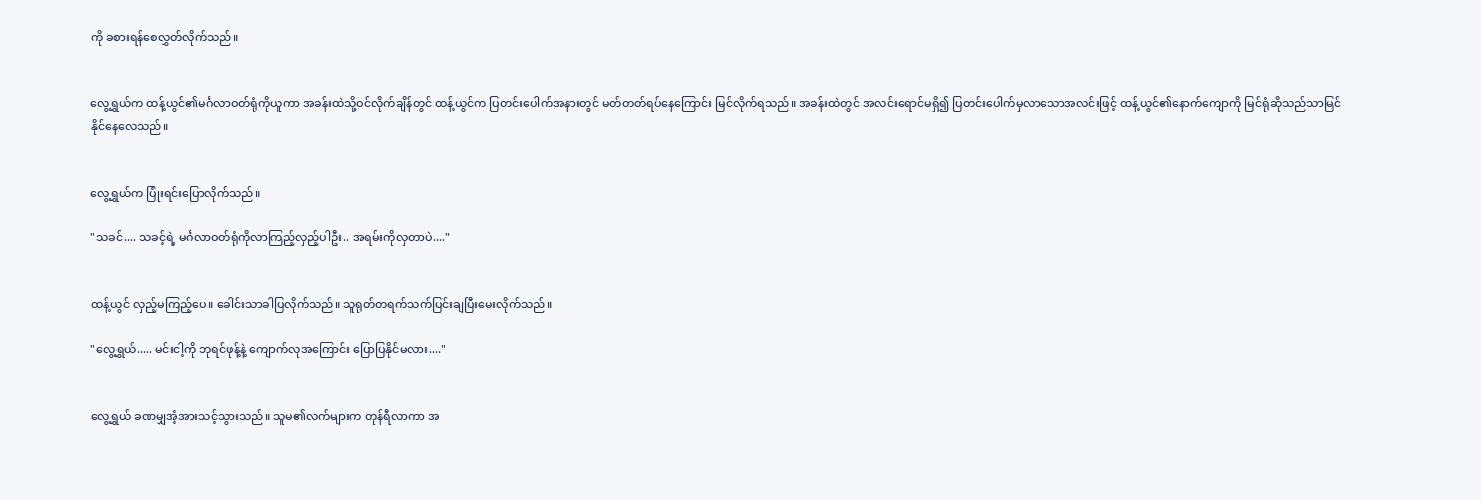ကို ခစားရန်စေလွှတ်လိုက်သည်။


လွေ့ရွှယ်က ထန့်ယွင်၏မင်္ဂလာဝတ်ရုံကိုယူကာ အခန်းထဲသို့ဝင်လိုက်ချိန်တွင် ထန့်ယွင်က ပြတင်းပေါက်အနားတွင် မတ်တတ်ရပ်နေကြောင်း မြင်လိုက်ရသည်။ အခန်းထဲတွင် အလင်းရောင်မရှိ၍ ပြတင်းပေါက်မှလာသောအလင်းဖြင့် ထန့်ယွင်၏နောက်ကျောကို မြင်ရုံဆိုသည်သာမြင်နိုင်နေလေသည်။


လွေ့ရွှယ်က ပြုံးရင်းပြောလိုက်သည်။

"သခင်.... သခင့်ရဲ့ မင်္ဂလာဝတ်ရုံကိုလာကြည့်လှည့်ပါဦး.. အရမ်းကိုလှတာပဲ...."


ထန့်ယွင် လှည့်မကြည့်ပေ။ ခေါင်းသာခါပြလိုက်သည်။ သူရုတ်တရက်သက်ပြင်းချပြီးမေးလိုက်သည်။

"လွေ့ရွှယ်..... မင်းငါ့ကို ဘုရင်ဖုန့်နဲ့ ကျောက်လုအကြောင်း ပြောပြနိုင်မလား...."


လွေ့ရွှယ် ခဏမျှအံ့အားသင့်သွားသည်။ သူမ၏လက်များက တုန်ရီလာကာ အ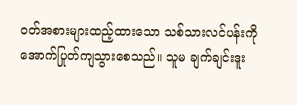ဝတ်အစားများထည့်ထားသော သစ်သားလင်ပန်းကိုအောက်ပြုတ်ကျသွားစေသည်။ သူမ ချက်ချင်းဒူး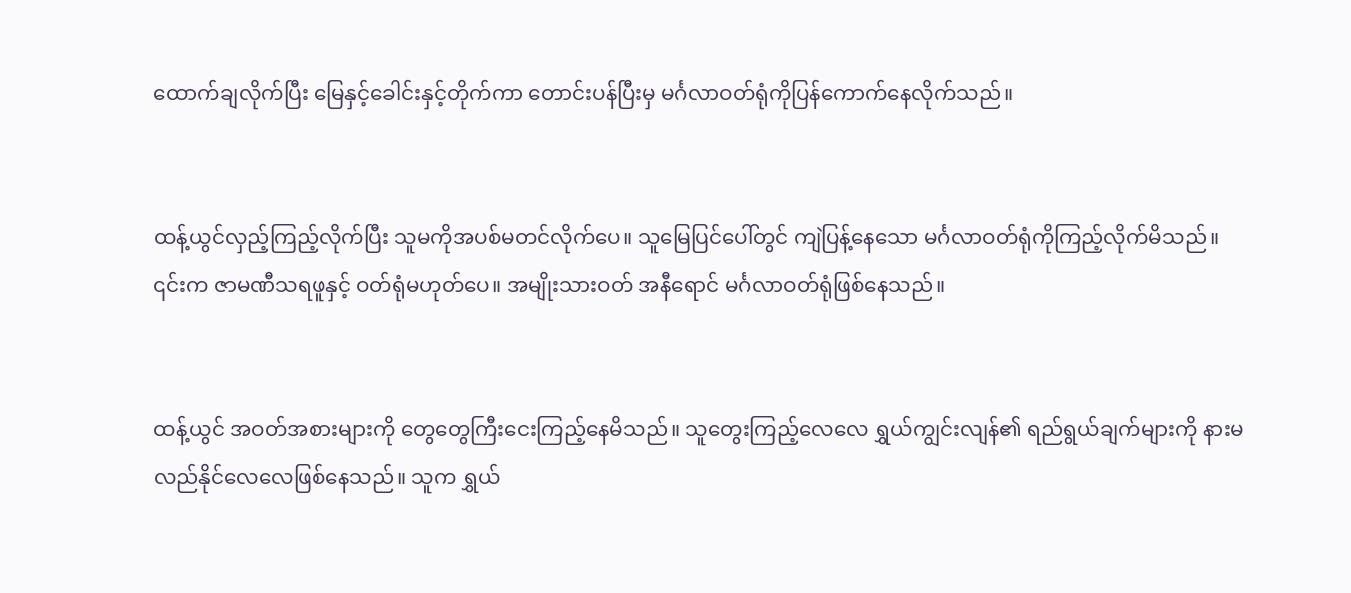ထောက်ချလိုက်ပြီး မြေနှင့်ခေါင်းနှင့်တိုက်ကာ တောင်းပန်ပြီးမှ မင်္ဂလာဝတ်ရုံကိုပြန်ကောက်နေလိုက်သည်။


ထန့်ယွင်လှည့်ကြည့်လိုက်ပြီး သူမကိုအပစ်မတင်လိုက်ပေ။ သူမြေပြင်ပေါ်တွင် ကျဲပြန့်နေသော မင်္ဂလာဝတ်ရုံကိုကြည့်လိုက်မိသည်။ ၎င်းက ဇာမဏီသရဖူနှင့် ဝတ်ရုံမဟုတ်ပေ။ အမျိုးသားဝတ် အနီရောင် မင်္ဂလာဝတ်ရုံဖြစ်နေသည်။


ထန့်ယွင် အဝတ်အစားများကို တွေတွေကြီးငေးကြည့်နေမိသည်။ သူတွေးကြည့်လေလေ ရွှယ်ကျွင်းလျန်၏ ရည်ရွယ်ချက်များကို နားမလည်နိုင်လေလေဖြစ်နေသည်။ သူက ရွှယ်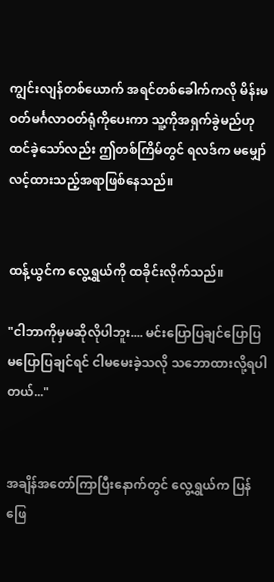ကျွင်းလျန်တစ်ယောက် အရင်တစ်ခေါက်ကလို မိန်းမဝတ်မင်္ဂလာဝတ်ရုံကိုပေးကာ သူ့ကိုအရှက်ခွဲမည်ဟု ထင်ခဲ့သော်လည်း ဤတစ်ကြိမ်တွင် ရလဒ်က မမျှော်လင့်ထားသည့်အရာဖြစ်နေသည်။


ထန့်ယွင်က လွေ့ရွှယ်ကို ထခိုင်းလိုက်သည်။

"ငါဘာကိုမှမဆိုလိုပါဘူး.... မင်းပြောပြချင်ပြောပြ မပြောပြချင်ရင် ငါမမေးခဲ့သလို သဘောထားလို့ရပါတယ်..."


အချိန်အတော်ကြာပြီးနောက်တွင် လွေ့ရွှယ်က ပြန်ဖြေ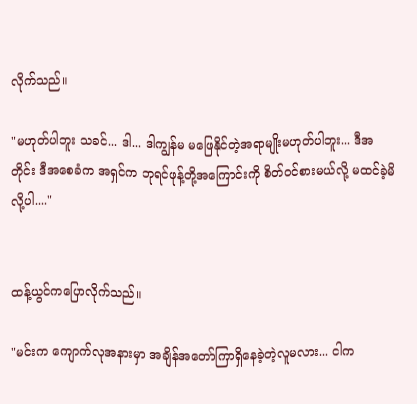လိုက်သည်။

"မဟုတ်ပါဘူး သခင်... ဒါ... ဒါကျွန်မ မဖြေနိုင်တဲ့အရာမျိုးမဟုတ်ပါဘူး... ဒီအတိုင်း ဒီအစေခံက အရှင်က ဘုရင်ဖုန့်တို့အကြောင်းကို စိတ်ဝင်စားမယ်လို့ မထင်ခဲ့မိလို့ပါ...."


ထန့်ယွင်ကပြောလိုက်သည်။

"မင်းက ကျောက်လုအနားမှာ အချိန်အတော်ကြာရှိနေခဲ့တဲ့လူမလား... ငါက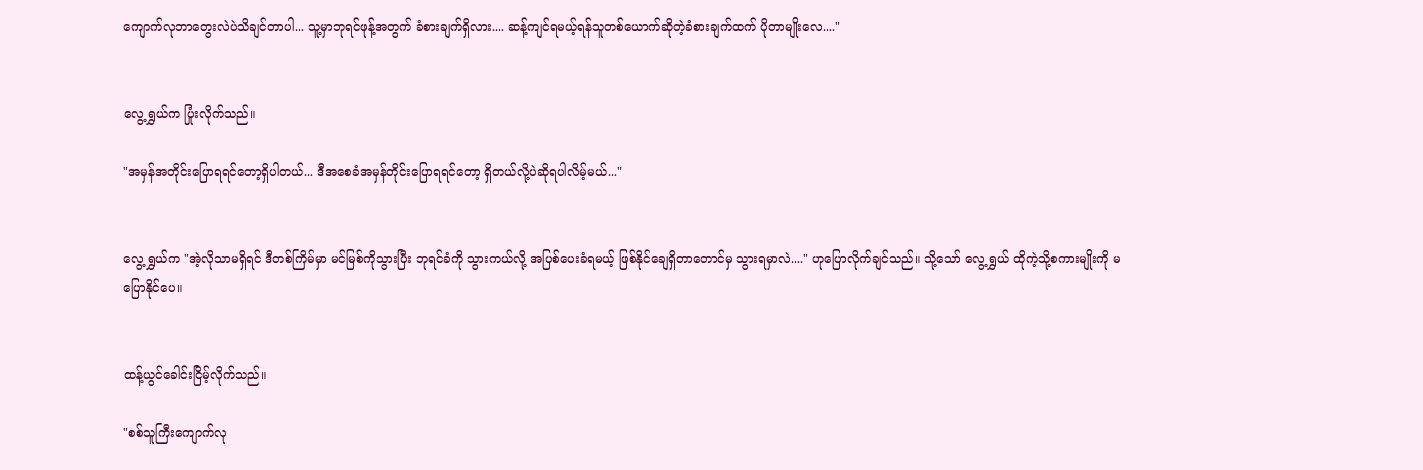ကျောက်လုဘာတွေးလဲပဲသိချင်တာပါ... သူ့မှာဘုရင်ဖုန့်အတွက် ခံစားချက်ရှိလား.... ဆန့်ကျင်ရမယ့်ရန်သူတစ်ယောက်ဆိုတဲ့ခံစားချက်ထက် ပိုတာမျိုးလေ...."


လွေ့ရွှယ်က ပြုံးလိုက်သည်။

"အမှန်အတိုင်းပြောရရင်တော့ရှိပါတယ်... ဒီအစေခံအမှန်တိုင်းပြောရရင်တော့ ရှိတယ်လို့ပဲဆိုရပါလိမ့်မယ်..."


လွေ့ရွှယ်က "အဲ့လိုသာမရှိရင် ဒီတစ်ကြိမ်မှာ မင်မြစ်ကိုသွားပြီး ဘုရင်ခံကို သွားကယ်လို့ အပြစ်ပေးခံရမယ့် ဖြစ်နိုင်ချေရှိတာတောင်မှ သွားရမှာလဲ...." ဟုပြောလိုက်ချင်သည်။ သို့သော် လွေ့ရွှယ် ထိုကဲ့သို့စကားမျိုးကို မပြောနိုင်ပေ။


ထန့်ယွင်ခေါင်းငြိမ့်လိုက်သည်။

"စစ်သူကြီးကျောက်လု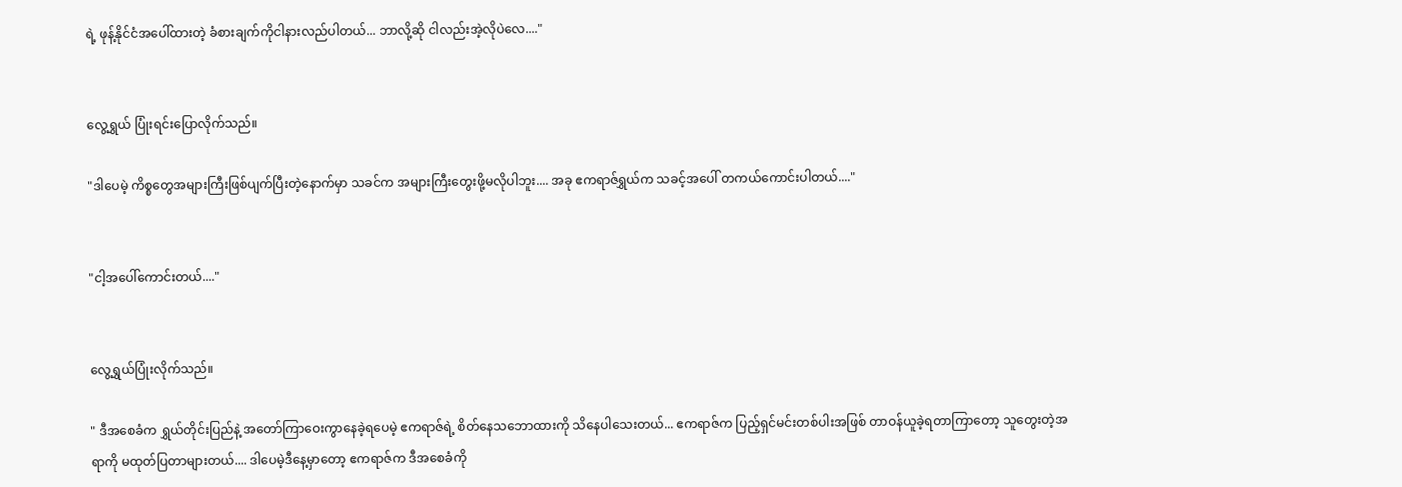ရဲ့ ဖုန့်နိုင်ငံအပေါ်ထားတဲ့ ခံစားချက်ကိုငါနားလည်ပါတယ်... ဘာလို့ဆို ငါလည်းအဲ့လိုပဲလေ...."


လွေ့ရွှယ် ပြုံးရင်းပြောလိုက်သည်။

"ဒါပေမဲ့ ကိစ္စတွေအများကြီးဖြစ်ပျက်ပြီးတဲ့နောက်မှာ သခင်က အများကြီးတွေးဖို့မလိုပါဘူး.... အခု ဧကရာဇ်ရွှယ်က သခင့်အပေါ် တကယ်ကောင်းပါတယ်...."


"ငါ့အပေါ်ကောင်းတယ်...."


လွေ့ရွှယ်ပြုံးလိုက်သည်။

" ဒီအစေခံက ရွှယ်တိုင်းပြည်နဲ့ အတော်ကြာဝေးကွာနေခဲ့ရပေမဲ့ ဧကရာဇ်ရဲ့ စိတ်နေသဘောထားကို သိနေပါသေးတယ်... ဧကရာဇ်က ပြည့်ရှင်မင်းတစ်ပါးအဖြစ် တာဝန်ယူခဲ့ရတာကြာတော့ သူတွေးတဲ့အရာကို မထုတ်ပြတာများတယ်.... ဒါပေမဲ့ဒီနေ့မှာတော့ ဧကရာဇ်က ဒီအစေခံကို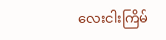လေးငါးကြိမ်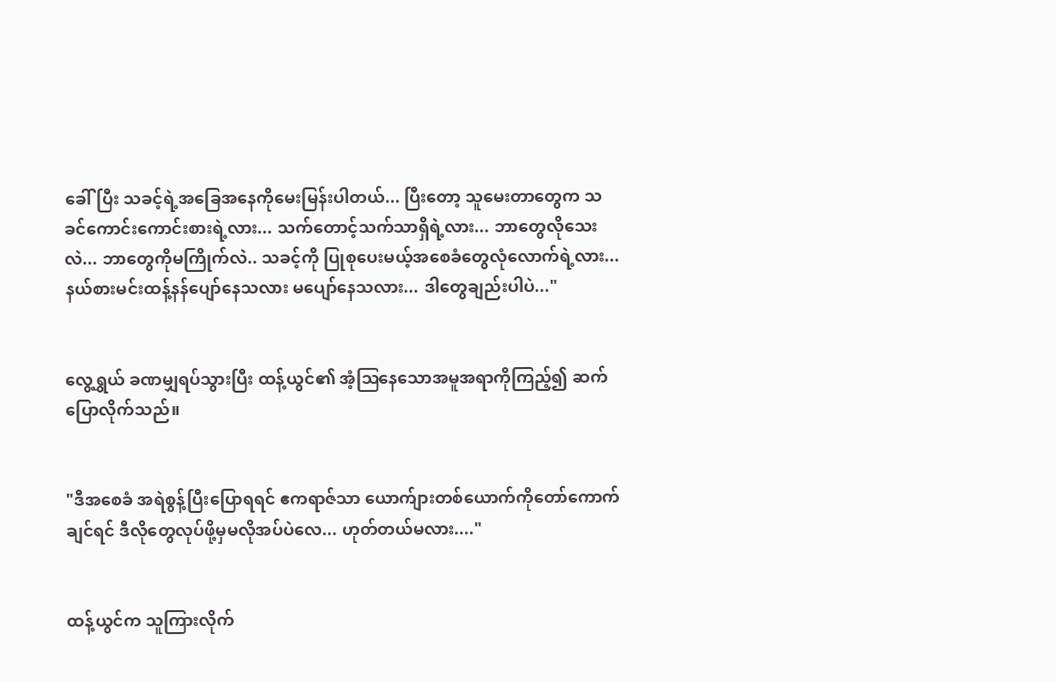ခေါ်ပြီး သခင့်ရဲ့အခြေအနေကိုမေးမြန်းပါတယ်... ပြီးတော့ သူမေးတာတွေက သခင်ကောင်းကောင်းစားရဲ့လား... သက်တောင့်သက်သာရှိရဲ့လား... ဘာတွေလိုသေးလဲ... ဘာတွေကိုမကြိုက်လဲ.. သခင့်ကို ပြုစုပေးမယ့်အစေခံတွေလုံလောက်ရဲ့လား... နယ်စားမင်းထန့်နန်ပျော်နေသလား မပျော်နေသလား... ဒါတွေချည်းပါပဲ..."


လွေ့ရွှယ် ခဏမျှရပ်သွားပြီး ထန့်ယွင်၏ အံ့ဩနေသောအမူအရာကိုကြည့်၍ ဆက်ပြောလိုက်သည်။


"ဒီအစေခံ အရဲစွန့်ပြီးပြောရရင် ဧကရာဇ်သာ ယောက်ျားတစ်ယောက်ကိုတော်ကောက်ချင်ရင် ဒီလိုတွေလုပ်ဖို့မှမလိုအပ်ပဲလေ... ဟုတ်တယ်မလား...."


ထန့်ယွင်က သူကြားလိုက်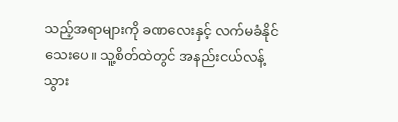သည့်အရာများကို ခဏလေးနှင့် လက်မခံနိုင်သေးပေ။ သူ့စိတ်ထဲတွင် အနည်းငယ်လန့်သွား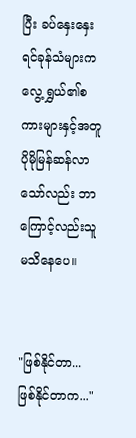ပြီး ခပ်နှေးနှေးရင်ခုန်သံများက လွေ့ရွှယ်၏စကားများနှင့်အတူ ပိုမိုမြန်ဆန်လာသော်လည်း ဘာကြောင့်လည်းသူမသိနေပေ။


"ဖြစ်နိုင်တာ... ဖြစ်နိုင်တာက..."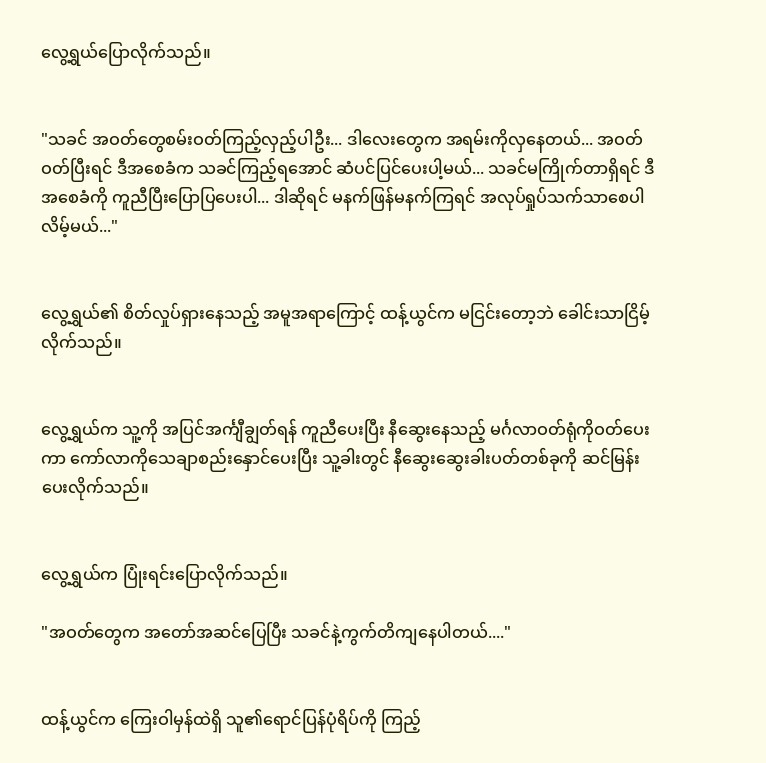လွေ့ရွယ်ပြောလိုက်သည်။


"သခင် အဝတ်တွေစမ်းဝတ်ကြည့်လှည့်ပါဦး... ဒါလေးတွေက အရမ်းကိုလှနေတယ်... အဝတ်ဝတ်ပြီးရင် ဒီအစေခံက သခင်ကြည့်ရအောင် ဆံပင်ပြင်ပေးပါ့မယ်... သခင်မကြိုက်တာရှိရင် ဒီအစေခံကို ကူညီပြီးပြောပြပေးပါ... ဒါဆိုရင် မနက်ဖြန်မနက်ကြရင် အလုပ်ရှုပ်သက်သာစေပါလိမ့်မယ်..."


လွေ့ရွှယ်၏ စိတ်လှုပ်ရှားနေသည့် အမူအရာကြောင့် ထန့်ယွင်က မငြင်းတော့ဘဲ ခေါင်းသာငြိမ့်လိုက်သည်။


လွေ့ရွှယ်က သူ့ကို အပြင်အင်္ကျီချွတ်ရန် ကူညီပေးပြီး နီဆွေးနေသည့် မင်္ဂလာဝတ်ရုံကိုဝတ်ပေးကာ ကော်လာကိုသေချာစည်းနှောင်ပေးပြီး သူ့ခါးတွင် နီဆွေးဆွေးခါးပတ်တစ်ခုကို ဆင်မြန်းပေးလိုက်သည်။


လွေ့ရွှယ်က ပြုံးရင်းပြောလိုက်သည်။

"အဝတ်တွေက အတော်အဆင်ပြေပြီး သခင်နဲ့ကွက်တိကျနေပါတယ်...."


ထန့်ယွင်က ကြေးဝါမှန်ထဲရှိ သူ၏ရောင်ပြန်ပုံရိပ်ကို ကြည့်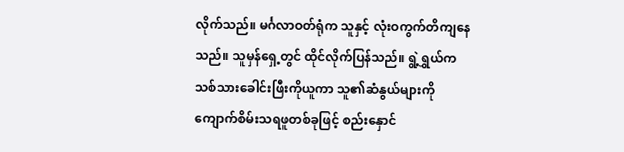လိုက်သည်။ မင်္ဂလာဝတ်ရုံက သူနှင့် လုံးဝကွက်တိကျနေသည်။ သူမှန်ရှေ့တွင် ထိုင်လိုက်ပြန်သည်။ ရွဲ့ရွှယ်က သစ်သားခေါင်းဖြီးကိုယူကာ သူ၏ဆံနွယ်များကို ကျောက်စိမ်းသရဖူတစ်ခုဖြင့် စည်းနှောင်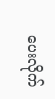ပေးလိုက်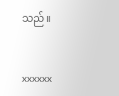သည်။


xxxxxx